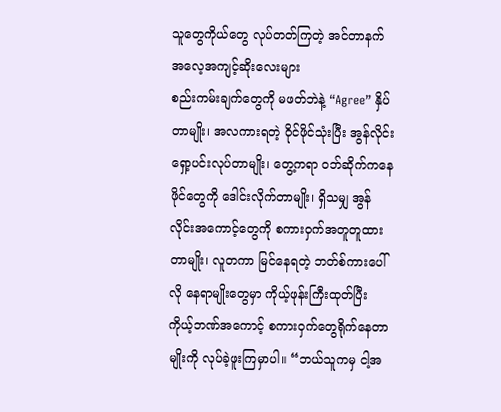သူတွေကိုယ်တွေ လုပ်တတ်ကြတဲ့ အင်တာနက် အလေ့အကျင့်ဆိုးလေးများ
စည်းကမ်းချက်တွေကို မဖတ်ဘဲနဲ့ “Agree” နှိပ်တာမျိုး၊ အလကားရတဲ့ ဝိုင်ဖိုင်သုံးပြီး အွန်လိုင်းရှော့ပင်းလုပ်တာမျိုး၊ တွေ့ကရာ ဝဘ်ဆိုက်ကနေ ဖိုင်တွေကို ဒေါင်းလိုက်တာမျိုး၊ ရှိသမျှ အွန်လိုင်းအကောင့်တွေကို စကားဝှက်အတူတူထားတာမျိုး၊ လူတကာ မြင်နေရတဲ့ ဘတ်စ်ကားပေါ်လို နေရာမျိုးတွေမှာ ကိုယ့်ဖုန်းကြီးထုတ်ပြီး ကိုယ့်ဘဏ်အကောင့် စကားဝှက်တွေရိုက်နေတာမျိုးကို လုပ်ခဲ့ဖူးကြမှာပါ။ “ဘယ်သူကမှ ငါ့အ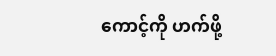ကောင့်ကို ဟက်ဖို့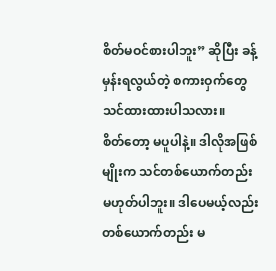စိတ်မဝင်စားပါဘူး” ဆိုပြီး ခန့်မှန်းရလွယ်တဲ့ စကားဝှက်တွေ သင်ထားထားပါသလား။
စိတ်တော့ မပူပါနဲ့။ ဒါလိုအဖြစ်မျိုးက သင်တစ်ယောက်တည်း မဟုတ်ပါဘူး။ ဒါပေမယ့်လည်း တစ်ယောက်တည်း မ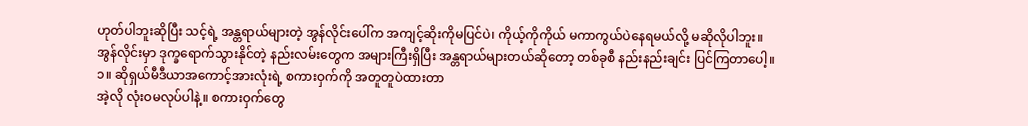ဟုတ်ပါဘူးဆိုပြီး သင့်ရဲ့ အန္တရာယ်များတဲ့ အွန်လိုင်းပေါ်က အကျင့်ဆိုးကိုမပြင်ပဲ၊ ကိုယ့်ကိုကိုယ် မကာကွယ်ပဲနေရမယ်လို့ မဆိုလိုပါဘူး။
အွန်လိုင်းမှာ ဒုက္ခရောက်သွားနိုင်တဲ့ နည်းလမ်းတွေက အများကြီးရှိပြီး အန္တရာယ်များတယ်ဆိုတော့ တစ်ခုစီ နည်းနည်းချင်း ပြင်ကြတာပေါ့။
၁။ ဆိုရှယ်မီဒီယာအကောင့်အားလုံးရဲ့ စကားဝှက်ကို အတူတူပဲထားတာ
အဲ့လို လုံးဝမလုပ်ပါနဲ့။ စကားဝှက်တွေ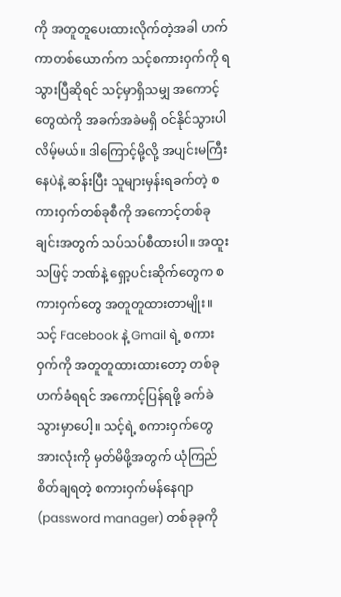ကို အတူတူပေးထားလိုက်တဲ့အခါ ဟက်ကာတစ်ယောက်က သင့်စကားဝှက်ကို ရသွားပြီဆိုရင် သင့်မှာရှိသမျှ အကောင့်တွေထဲကို အခက်အခဲမရှိ ဝင်နိုင်သွားပါလိမ့်မယ်။ ဒါကြောင့်မို့လို့ အပျင်းမကြီးနေပဲနဲ့ ဆန်းပြီး သူများမှန်းရခက်တဲ့ စကားဝှက်တစ်ခုစီကို အကောင့်တစ်ခုချင်းအတွက် သပ်သပ်စီထားပါ။ အထူးသဖြင့် ဘဏ်နဲ့ ရှော့ပင်းဆိုက်တွေက စကားဝှက်တွေ အတူတူထားတာမျိုး။ သင့် Facebook နဲ့ Gmail ရဲ့ စကားဝှက်ကို အတူတူထားထားတော့ တစ်ခု ဟက်ခံရရင် အကောင့်ပြန်ရဖို့ ခက်ခဲသွားမှာပေါ့။ သင့်ရဲ့ စကားဝှက်တွေအားလုံးကို မှတ်မိဖို့အတွက် ယုံကြည်စိတ်ချရတဲ့ စကားဝှက်မန်နေဂျာ (password manager) တစ်ခုခုကို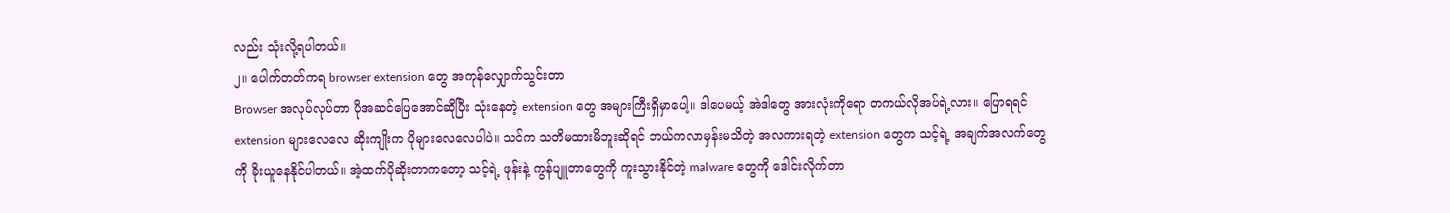လည်း သုံးလို့ရပါတယ်။
၂။ ပေါက်တတ်ကရ browser extension တွေ အကုန်လျှောက်သွင်းတာ
Browser အလုပ်လုပ်တာ ပိုအဆင်ပြေအောင်ဆိုပြီး သုံးနေတဲ့ extension တွေ အများကြီးရှိမှာပေါ့။ ဒါပေမယ့် အဲဒါတွေ အားလုံးကိုရော တကယ်လိုအပ်ရဲ့လား။ ပြောရရင် extension များလေလေ ဆိုးကျိုးက ပိုများလေလေပါပဲ။ သင်က သတိမထားမိဘူးဆိုရင် ဘယ်ကလာမှန်းမသိတဲ့ အလကားရတဲ့ extension တွေက သင့်ရဲ့ အချက်အလက်တွေကို ခိုးယူနေနိုင်ပါတယ်။ အဲ့ထက်ပိုဆိုးတာကတော့ သင့်ရဲ့ ဖုန်းနဲ့ ကွန်ပျူတာတွေကို ကူးသွားနိုင်တဲ့ malware တွေကို ဒေါင်းလိုက်တာ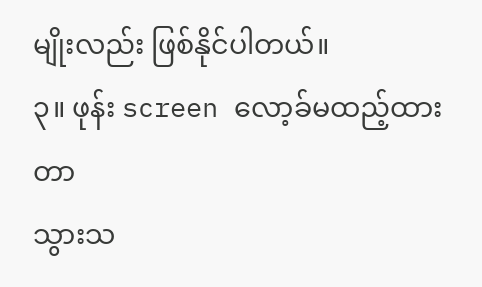မျိုးလည်း ဖြစ်နိုင်ပါတယ်။
၃။ ဖုန်း screen လော့ခ်မထည့်ထားတာ
သွားသ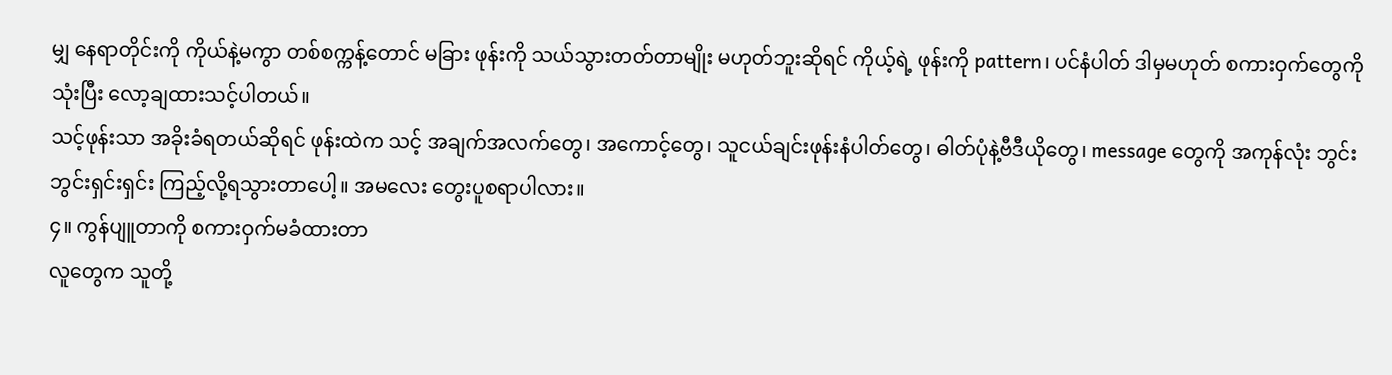မျှ နေရာတိုင်းကို ကိုယ်နဲ့မကွာ တစ်စက္ကန့်တောင် မခြား ဖုန်းကို သယ်သွားတတ်တာမျိုး မဟုတ်ဘူးဆိုရင် ကိုယ့်ရဲ့ ဖုန်းကို pattern၊ ပင်နံပါတ် ဒါမှမဟုတ် စကားဝှက်တွေကို သုံးပြီး လော့ချထားသင့်ပါတယ်။
သင့်ဖုန်းသာ အခိုးခံရတယ်ဆိုရင် ဖုန်းထဲက သင့် အချက်အလက်တွေ၊ အကောင့်တွေ၊ သူငယ်ချင်းဖုန်းနံပါတ်တွေ၊ ဓါတ်ပုံနဲ့ဗီဒီယိုတွေ၊ message တွေကို အကုန်လုံး ဘွင်းဘွင်းရှင်းရှင်း ကြည့်လို့ရသွားတာပေါ့။ အမလေး တွေးပူစရာပါလား။
၄။ ကွန်ပျူတာကို စကားဝှက်မခံထားတာ
လူတွေက သူတို့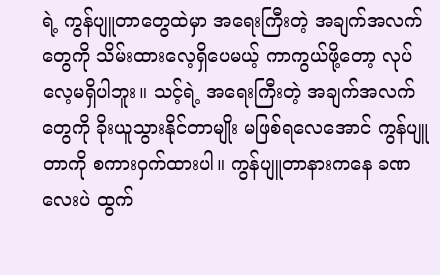ရဲ့ ကွန်ပျူတာတွေထဲမှာ အရေးကြီးတဲ့ အချက်အလက်တွေကို သိမ်းထားလေ့ရှိပေမယ့် ကာကွယ်ဖို့တော့ လုပ်လေ့မရှိပါဘူး။ သင့်ရဲ့ အရေးကြီးတဲ့ အချက်အလက်တွေကို ခိုးယူသွားနိုင်တာမျိုး မဖြစ်ရလေအောင် ကွန်ပျူတာကို စကားဝှက်ထားပါ။ ကွန်ပျူတာနားကနေ ခဏလေးပဲ ထွက်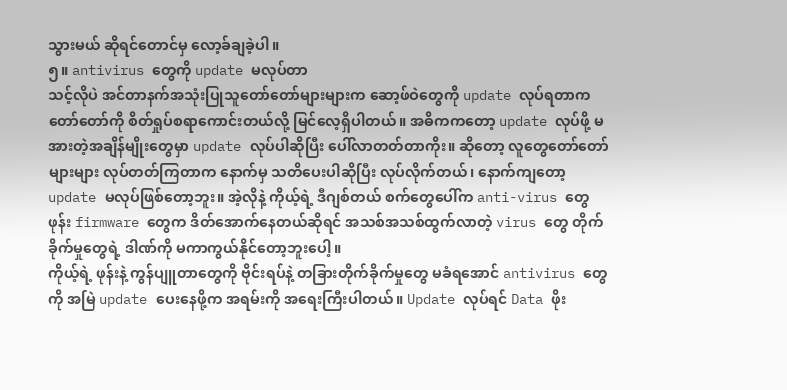သွားမယ် ဆိုရင်တောင်မှ လော့ခ်ချခဲ့ပါ။
၅။ antivirus တွေကို update မလုပ်တာ
သင့်လိုပဲ အင်တာနက်အသုံးပြုသူတော်တော်များများက ဆော့ဖ်ဝဲတွေကို update လုပ်ရတာက တော်တော်ကို စိတ်ရှုပ်စရာကောင်းတယ်လို့ မြင်လေ့ရှိပါတယ်။ အဓိကကတော့ update လုပ်ဖို့ မအားတဲ့အချိန်မျိုးတွေမှာ update လုပ်ပါဆိုပြီး ပေါ်လာတတ်တာကိုး။ ဆိုတော့ လူတွေတော်တော်များများ လုပ်တတ်ကြတာက နောက်မှ သတိပေးပါဆိုပြီး လုပ်လိုက်တယ်၊ နောက်ကျတော့ update မလုပ်ဖြစ်တော့ဘူး။ အဲ့လိုနဲ့ ကိုယ့်ရဲ့ ဒီဂျစ်တယ် စက်တွေပေါ်က anti-virus တွေ ဖုန်း firmware တွေက ဒိတ်အောက်နေတယ်ဆိုရင် အသစ်အသစ်ထွက်လာတဲ့ virus တွေ တိုက်ခိုက်မှုတွေရဲ့ ဒါဏ်ကို မကာကွယ်နိုင်တော့ဘူးပေါ့။
ကိုယ့်ရဲ့ ဖုန်းနဲ့ ကွန်ပျူတာတွေကို ဗိုင်းရပ်နဲ့ တခြားတိုက်ခိုက်မှုတွေ မခံရအောင် antivirus တွေကို အမြဲ update ပေးနေဖို့က အရမ်းကို အရေးကြီးပါတယ်။ Update လုပ်ရင် Data ဖိုး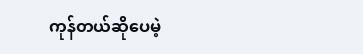ကုန်တယ်ဆိုပေမဲ့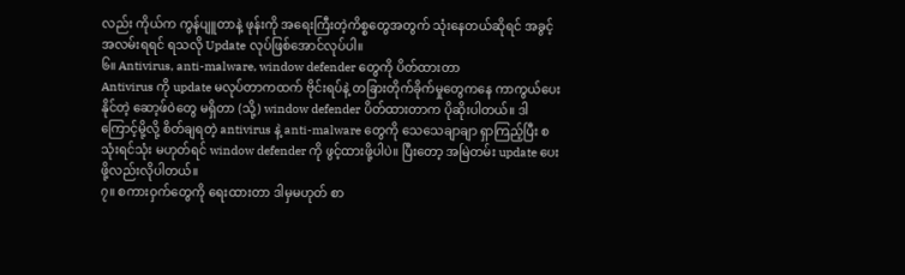လည်း ကိုယ်က ကွန်ပျူတာနဲ့ ဖုန်းကို အရေးကြီးတဲ့ကိစ္စတွေအတွက် သုံးနေတယ်ဆိုရင် အခွင့်အလမ်းရရင် ရသလို Update လုပ်ဖြစ်အောင်လုပ်ပါ။
၆။ Antivirus, anti-malware, window defender တွေကို ပိတ်ထားတာ
Antivirus ကို update မလုပ်တာကထက် ဗိုင်းရပ်နဲ့ တခြားတိုက်ခိုက်မှုတွေကနေ ကာကွယ်ပေးနိုင်တဲ့ ဆော့ဖ်ဝဲတွေ မရှိတာ (သို့) window defender ပိတ်ထားတာက ပိုဆိုးပါတယ်။ ဒါကြောင့်မို့လို့ စိတ်ချရတဲ့ antivirus နဲ့ anti-malware တွေကို သေသေချာချာ ရှာကြည့်ပြီး စသုံးရင်သုံး မဟုတ်ရင် window defender ကို ဖွင့်ထားဖို့ပါပဲ။ ပြီးတော့ အမြဲတမ်း update ပေးဖို့လည်းလိုပါတယ်။
၇။ စကားဝှက်တွေကို ရေးထားတာ ဒါမှမဟုတ် စာ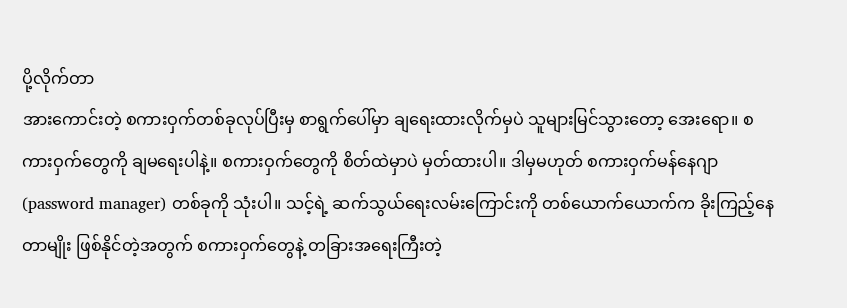ပို့လိုက်တာ
အားကောင်းတဲ့ စကားဝှက်တစ်ခုလုပ်ပြီးမှ စာရွက်ပေါ်မှာ ချရေးထားလိုက်မှပဲ သူများမြင်သွားတော့ အေးရော။ စကားဝှက်တွေကို ချမရေးပါနဲ့။ စကားဝှက်တွေကို စိတ်ထဲမှာပဲ မှတ်ထားပါ။ ဒါမှမဟုတ် စကားဝှက်မန်နေဂျာ (password manager) တစ်ခုကို သုံးပါ။ သင့်ရဲ့ ဆက်သွယ်ရေးလမ်းကြောင်းကို တစ်ယောက်ယောက်က ခိုးကြည့်နေတာမျိုး ဖြစ်နိုင်တဲ့အတွက် စကားဝှက်တွေနဲ့ တခြားအရေးကြီးတဲ့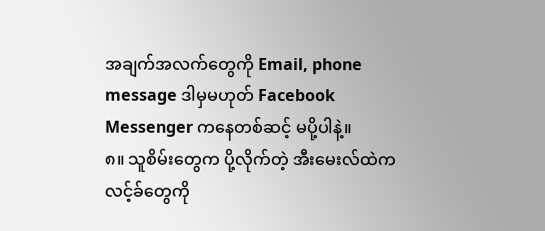အချက်အလက်တွေကို Email, phone message ဒါမှမဟုတ် Facebook Messenger ကနေတစ်ဆင့် မပို့ပါနဲ့။
၈။ သူစိမ်းတွေက ပို့လိုက်တဲ့ အီးမေးလ်ထဲက လင့်ခ်တွေကို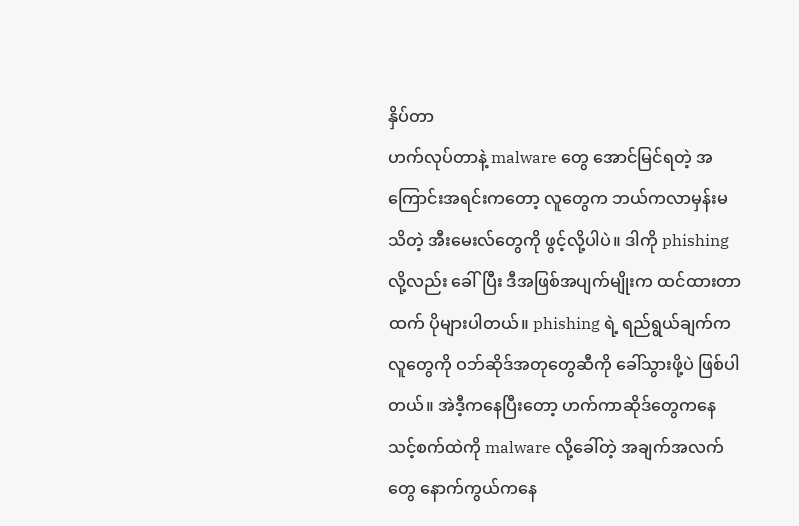နှိပ်တာ
ဟက်လုပ်တာနဲ့ malware တွေ အောင်မြင်ရတဲ့ အကြောင်းအရင်းကတော့ လူတွေက ဘယ်ကလာမှန်းမသိတဲ့ အီးမေးလ်တွေကို ဖွင့်လို့ပါပဲ။ ဒါကို phishing လို့လည်း ခေါ်ပြီး ဒီအဖြစ်အပျက်မျိုးက ထင်ထားတာထက် ပိုများပါတယ်။ phishing ရဲ့ ရည်ရွယ်ချက်က လူတွေကို ဝဘ်ဆိုဒ်အတုတွေဆီကို ခေါ်သွားဖို့ပဲ ဖြစ်ပါတယ်။ အဲဒီ့ကနေပြီးတော့ ဟက်ကာဆိုဒ်တွေကနေ သင့်စက်ထဲကို malware လို့ခေါ်တဲ့ အချက်အလက်တွေ နောက်ကွယ်ကနေ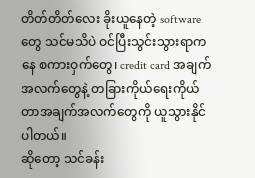တိတ်တိတ်လေး ခိုးယူနေတဲ့ software တွေ သင်မသိပဲ ဝင်ပြီးသွင်းသွားရာကနေ စကားဝှက်တွေ၊ credit card အချက်အလက်တွေနဲ့ တခြားကိုယ်ရေးကိုယ်တာအချက်အလက်တွေကို ယူသွားနိုင်ပါတယ်။
ဆိုတော့ သင်ခန်း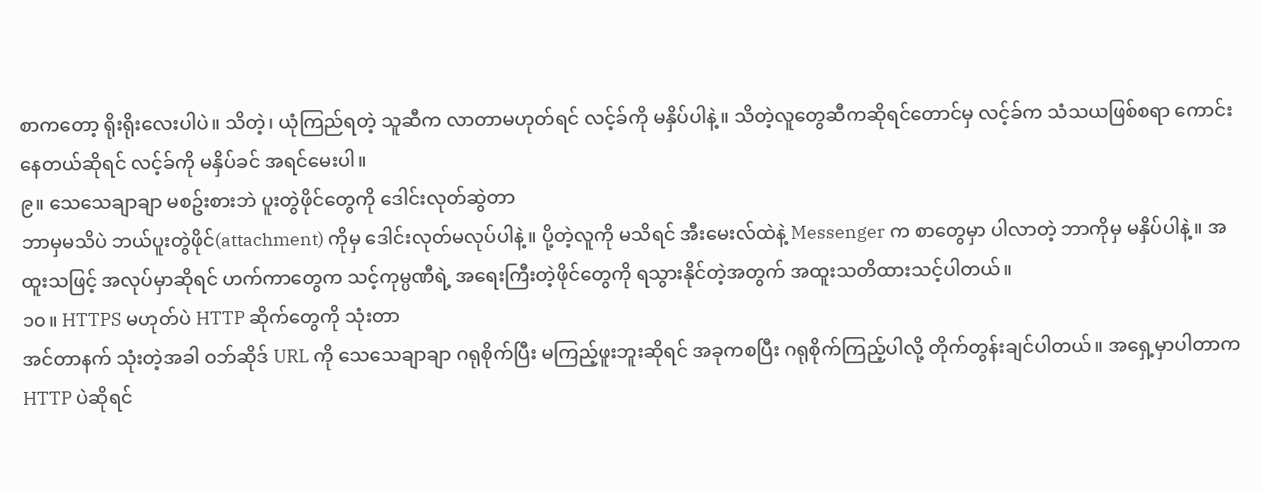စာကတော့ ရိုးရိုးလေးပါပဲ။ သိတဲ့၊ ယုံကြည်ရတဲ့ သူဆီက လာတာမဟုတ်ရင် လင့်ခ်ကို မနှိပ်ပါနဲ့။ သိတဲ့လူတွေဆီကဆိုရင်တောင်မှ လင့်ခ်က သံသယဖြစ်စရာ ကောင်းနေတယ်ဆိုရင် လင့်ခ်ကို မနှိပ်ခင် အရင်မေးပါ။
၉။ သေသေချာချာ မစဥ်းစားဘဲ ပူးတွဲဖိုင်တွေကို ဒေါင်းလုတ်ဆွဲတာ
ဘာမှမသိပဲ ဘယ်ပူးတွဲဖိုင်(attachment) ကိုမှ ဒေါင်းလုတ်မလုပ်ပါနဲ့။ ပို့တဲ့လူကို မသိရင် အီးမေးလ်ထဲနဲ့ Messenger က စာတွေမှာ ပါလာတဲ့ ဘာကိုမှ မနှိပ်ပါနဲ့။ အထူးသဖြင့် အလုပ်မှာဆိုရင် ဟက်ကာတွေက သင့်ကုမ္ပဏီရဲ့ အရေးကြီးတဲ့ဖိုင်တွေကို ရသွားနိုင်တဲ့အတွက် အထူးသတိထားသင့်ပါတယ်။
၁၀။ HTTPS မဟုတ်ပဲ HTTP ဆိုက်တွေကို သုံးတာ
အင်တာနက် သုံးတဲ့အခါ ဝဘ်ဆိုဒ် URL ကို သေသေချာချာ ဂရုစိုက်ပြီး မကြည့်ဖူးဘူးဆိုရင် အခုကစပြီး ဂရုစိုက်ကြည့်ပါလို့ တိုက်တွန်းချင်ပါတယ်။ အရှေ့မှာပါတာက HTTP ပဲဆိုရင်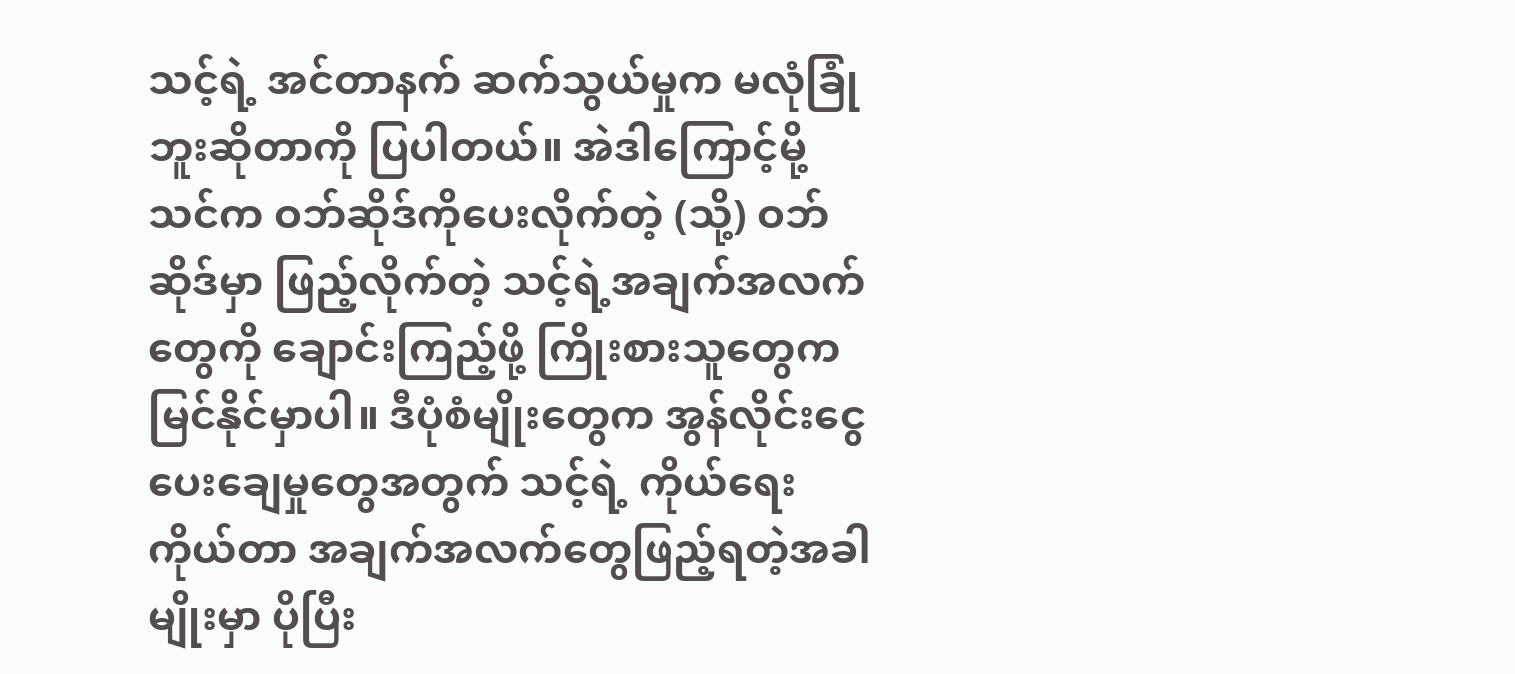သင့်ရဲ့ အင်တာနက် ဆက်သွယ်မှုက မလုံခြုံဘူးဆိုတာကို ပြပါတယ်။ အဲဒါကြောင့်မို့ သင်က ဝဘ်ဆိုဒ်ကိုပေးလိုက်တဲ့ (သို့) ဝဘ်ဆိုဒ်မှာ ဖြည့်လိုက်တဲ့ သင့်ရဲ့အချက်အလက်တွေကို ချောင်းကြည့်ဖို့ ကြိုးစားသူတွေက မြင်နိုင်မှာပါ။ ဒီပုံစံမျိုးတွေက အွန်လိုင်းငွေပေးချေမှုတွေအတွက် သင့်ရဲ့ ကိုယ်ရေးကိုယ်တာ အချက်အလက်တွေဖြည့်ရတဲ့အခါမျိုးမှာ ပိုပြီး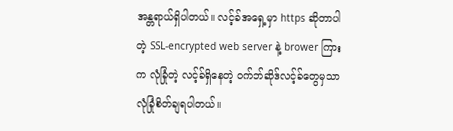အန္တရာယ်ရှိပါတယ်။ လင့်ခ်အရှေ့မှာ https ဆိုတာပါတဲ့ SSL-encrypted web server နဲ့ brower ကြားက လုံခြုံတဲ့ လင့်ခ်ရှိနေတဲ့ ဝက်ဘ်ဆိုဒ်လင့်ခ်တွေမှသာ လုံခြုံစိတ်ချရပါတယ်။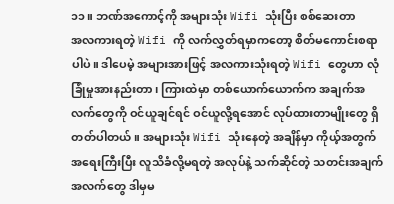၁၁။ ဘဏ်အကောင့်ကို အများသုံး Wifi သုံးပြီး စစ်ဆေးတာ
အလကားရတဲ့ Wifi ကို လက်လွှတ်ရမှာကတော့ စိတ်မကောင်းစရာပါပဲ။ ဒါပေမဲ့ အများအားဖြင့် အလကားသုံးရတဲ့ Wifi တွေဟာ လုံခြုံမှုအားနည်းတာ၊ ကြားထဲမှာ တစ်ယောက်ယောက်က အချက်အလက်တွေကို ဝင်ယူချင်ရင် ဝင်ယူလို့ရအောင် လုပ်ထားတာမျိုးတွေ ရှိတတ်ပါတယ်။ အများသုံး Wifi သုံးနေတဲ့ အချိန်မှာ ကိုယ့်အတွက် အရေးကြီးပြီး လူသိခံလို့မရတဲ့ အလုပ်နဲ့ သက်ဆိုင်တဲ့ သတင်းအချက်အလက်တွေ ဒါမှမ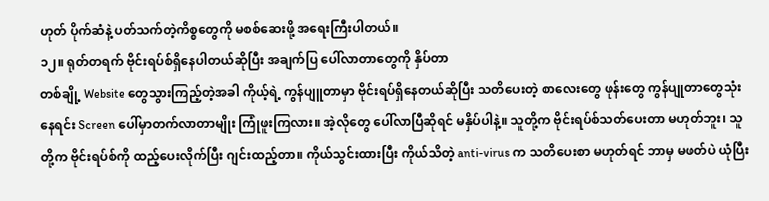ဟုတ် ပိုက်ဆံနဲ့ ပတ်သက်တဲ့ကိစ္စတွေကို မစစ်ဆေးဖို့ အရေးကြီးပါတယ်။
၁၂။ ရုတ်တရက် ဗိုင်းရပ်စ်ရှိနေပါတယ်ဆိုပြီး အချက်ပြ ပေါ်လာတာတွေကို နှိပ်တာ
တစ်ချို့ Website တွေသွားကြည့်တဲ့အခါ ကိုယ့်ရဲ့ ကွန်ပျူတာမှာ ဗိုင်းရပ်ရှိနေတယ်ဆိုပြီး သတိပေးတဲ့ စာလေးတွေ ဖုန်းတွေ ကွန်ပျုတာတွေသုံးနေရင်း Screen ပေါ်မှာတက်လာတာမျိုး ကြုံဖူးကြလား။ အဲ့လိုတွေ ပေါ်လာပြီဆိုရင် မနှိပ်ပါနဲ့။ သူတို့က ဗိုင်းရပ်စ်သတ်ပေးတာ မဟုတ်ဘူး၊ သူတို့က ဗိုင်းရပ်စ်ကို ထည့်ပေးလိုက်ပြီး ဂျင်းထည့်တာ။ ကိုယ်သွင်းထားပြီး ကိုယ်သိတဲ့ anti-virus က သတိပေးစာ မဟုတ်ရင် ဘာမှ မဖတ်ပဲ ယုံပြီး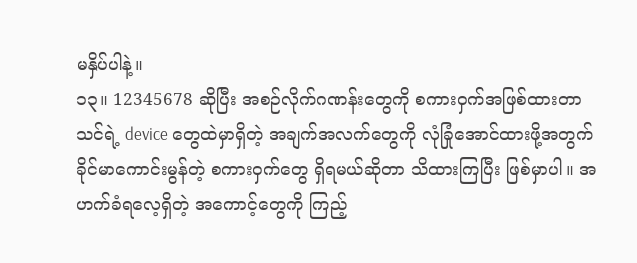မနှိပ်ပါနဲ့။
၁၃။ 12345678 ဆိုပြီး အစဉ်လိုက်ဂဏန်းတွေကို စကားဝှက်အဖြစ်ထားတာ
သင်ရဲ့ device တွေထဲမှာရှိတဲ့ အချက်အလက်တွေကို လုံခြုံအောင်ထားဖို့အတွက် ခိုင်မာကောင်းမွန်တဲ့ စကားဝှက်တွေ ရှိရမယ်ဆိုတာ သိထားကြပြီး ဖြစ်မှာပါ။ အဟက်ခံရလေ့ရှိတဲ့ အကောင့်တွေကို ကြည့်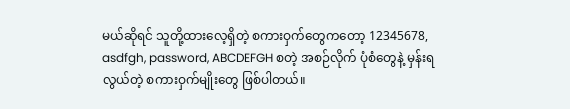မယ်ဆိုရင် သူတို့ထားလေ့ရှိတဲ့ စကားဝှက်တွေကတော့ 12345678, asdfgh, password, ABCDEFGH စတဲ့ အစဉ်လိုက် ပုံစံတွေနဲ့ မှန်းရလွယ်တဲ့ စကားဝှက်မျိုးတွေ ဖြစ်ပါတယ်။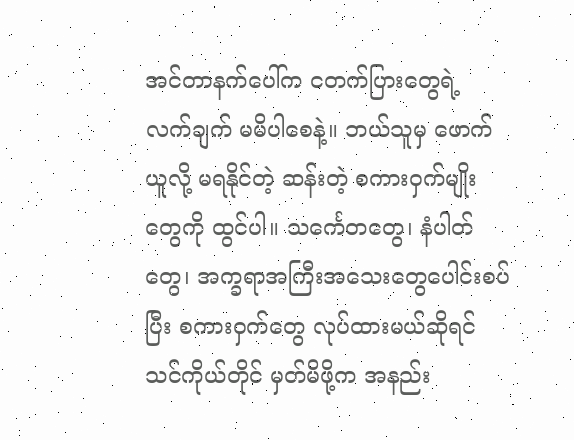အင်တာနက်ပေါ်က ငတက်ပြားတွေရဲ့ လက်ချက် မမိပါစေနဲ့။ ဘယ်သူမှ ဖောက်ယူလို့ မရနိုင်တဲ့ ဆန်းတဲ့ စကားဝှက်မျိုးတွေကို ထွင်ပါ။ သင်္ကေတတွေ၊ နံပါတ်တွေ၊ အက္ခရာအကြီးအသေးတွေပေါင်းစပ်ပြီး စကားဝှက်တွေ လုပ်ထားမယ်ဆိုရင် သင်ကိုယ်တိုင် မှတ်မိဖို့က အနည်း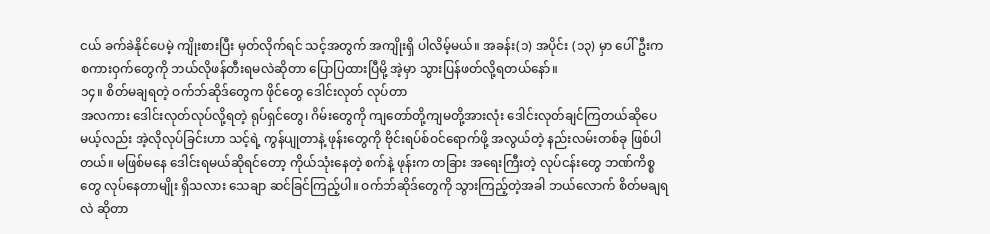ငယ် ခက်ခဲနိုင်ပေမဲ့ ကျိုးစားပြီး မှတ်လိုက်ရင် သင့်အတွက် အကျိုးရှိ ပါလိမ့်မယ်။ အခန်း(၁) အပိုင်း (၁၃) မှာ ပေါ်ဦးက စကားဝှက်တွေကို ဘယ်လိုဖန်တီးရမလဲဆိုတာ ပြောပြထားပြီမို့ အဲ့မှာ သွားပြန်ဖတ်လို့ရတယ်နော်။
၁၄။ စိတ်မချရတဲ့ ဝက်ဘ်ဆိုဒ်တွေက ဖိုင်တွေ ဒေါင်းလုတ် လုပ်တာ
အလကား ဒေါင်းလုတ်လုပ်လို့ရတဲ့ ရုပ်ရှင်တွေ၊ ဂိမ်းတွေကို ကျတော်တို့ကျမတို့အားလုံး ဒေါင်းလုတ်ချင်ကြတယ်ဆိုပေမယ့်လည်း အဲ့လိုလုပ်ခြင်းဟာ သင့်ရဲ့ ကွန်ပျုတာနဲ့ ဖုန်းတွေကို ဗိုင်းရပ်စ်ဝင်ရောက်ဖို့ အလွယ်တဲ့ နည်းလမ်းတစ်ခု ဖြစ်ပါတယ်။ မဖြစ်မနေ ဒေါင်းရမယ်ဆိုရင်တော့ ကိုယ်သုံးနေတဲ့ စက်နဲ့ ဖုန်းက တခြား အရေးကြီးတဲ့ လုပ်ငန်းတွေ ဘဏ်ကိစ္စတွေ လုပ်နေတာမျိုး ရှိသလား သေချာ ဆင်ခြင်ကြည့်ပါ။ ဝက်ဘ်ဆိုဒ်တွေကို သွားကြည့်တဲ့အခါ ဘယ်လောက် စိတ်မချရလဲ ဆိုတာ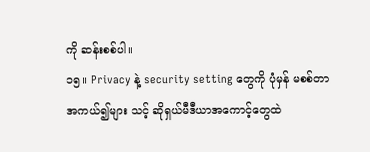ကို ဆန်းစစ်ပါ။
၁၅။ Privacy နဲ့ security setting တွေကို ပုံမှန် မစစ်တာ
အကယ်၍များ သင့် ဆိုရှယ်မီဒီယာအကောင့်တွေထဲ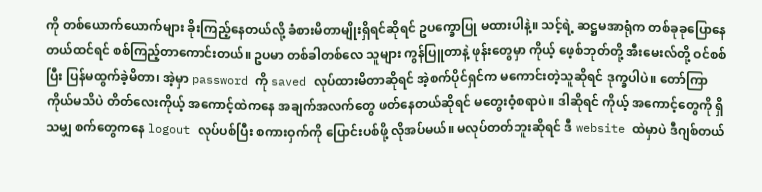ကို တစ်ယောက်ယောက်များ ခိုးကြည့်နေတယ်လို့ ခံစားမိတာမျိုးရှိရင်ဆိုရင် ဥပက္ခောပြု မထားပါနဲ့။ သင့်ရဲ့ ဆဋ္ဌမအာရုံက တစ်ခုခုပြောနေတယ်ထင်ရင် စစ်ကြည့်တာကောင်းတယ်။ ဥပမာ တစ်ခါတစ်လေ သူများ ကွန်ပြူတာနဲ့ ဖုန်းတွေမှာ ကိုယ့် ဖေ့စ်ဘုတ်တို့ အီးမေးလ်တို့ ဝင်စစ်ပြီး ပြန်မထွက်ခဲ့မိတာ၊ အဲ့မှာ password ကို saved လုပ်ထားမိတာဆိုရင် အဲ့စက်ပိုင်ရှင်က မကောင်းတဲ့သူဆိုရင် ဒုက္ခပါပဲ။ တော်ကြာကိုယ်မသိပဲ တိတ်လေးကိုယ့် အကောင့်ထဲကနေ အချက်အလက်တွေ ဖတ်နေတယ်ဆိုရင် မတွေးဝံ့စရာပဲ။ ဒါဆိုရင် ကိုယ့် အကောင့်တွေကို ရှိသမျှ စက်တွေကနေ logout လုပ်ပစ်ပြီး စကားဝှက်ကို ပြောင်းပစ်ဖို့ လိုအပ်မယ်။ မလုပ်တတ်ဘူးဆိုရင် ဒီ website ထဲမှာပဲ ဒီဂျစ်တယ်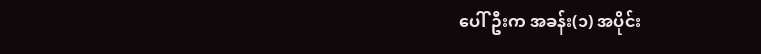ပေါ်ဦးက အခန်း(၁) အပိုင်း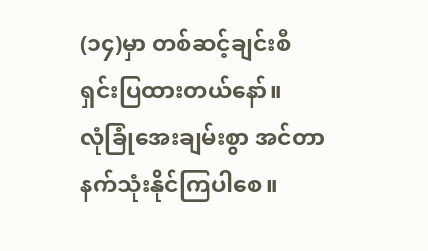(၁၄)မှာ တစ်ဆင့်ချင်းစီ ရှင်းပြထားတယ်နော်။
လုံခြုံအေးချမ်းစွာ အင်တာနက်သုံးနိုင်ကြပါစေ။